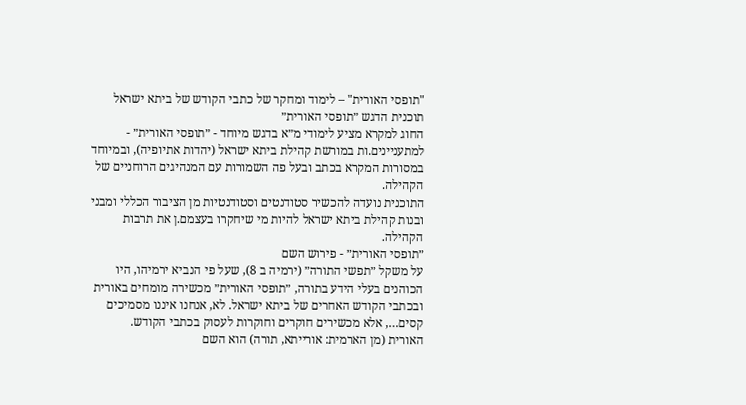"תופסי האורית" – לימוד ומחקר של כתבי הקודש של ביתא ישראל
תוכנית הדגש ״תופסי האורית״
החוג למקרא מציע לימודי מ״א בדגש מיוחד - ״תופסי האורית״ - למתעניינים.ות במורשת קהילת ביתא ישראל (יהדות אתיופיה), ובמיוחד במסורות המקרא בכתב ובעל פה השמורות עם המנהיגים הרוחניים של הקהילה.
התוכנית נועדה להכשיר סטודנטים וסטודנטיות מן הציבור הכללי ומבני ובנות קהילת ביתא ישראל להיות מי שיחקרו בעצמם.ן את תרבות הקהילה.
״תופסי האורית״ - פירוש השם
על משקל ״תפשי התורה״ (ירמיה ב 8), שעל פי הנביא ירמיהו, היו הכוהנים בעלי הידע בתורה, ״תופסי האורית״ מכשירה מומחים באורית ובכתבי הקודש האחרים של ביתא ישראל. לא, אנחנו איננו מסמיכים קסים…, אלא מכשירים חוקרים וחוקרות לעסוק בכתבי הקודש.
האורית (מן הארמית: אורייתא, תורה) הוא השם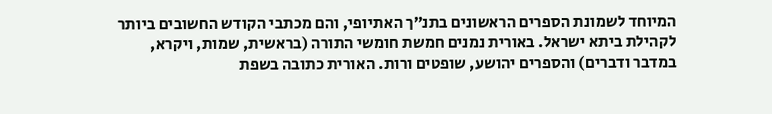המיוחד לשמונת הספרים הראשונים בתנ״ך האתיופי, והם מכתבי הקודש החשובים ביותר לקהילת ביתא ישראל. באורית נמנים חמשת חומשי התורה (בראשית, שמות, ויקרא, במדבר ודברים) והספרים יהושע, שופטים ורות. האורית כתובה בשפת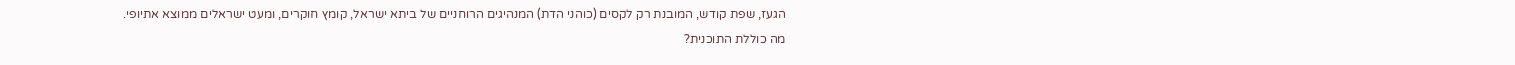הגעז, שפת קודש, המובנת רק לקסים (כוהני הדת) המנהיגים הרוחניים של ביתא ישראל, קומץ חוקרים, ומעט ישראלים ממוצא אתיופי.
מה כוללת התוכנית?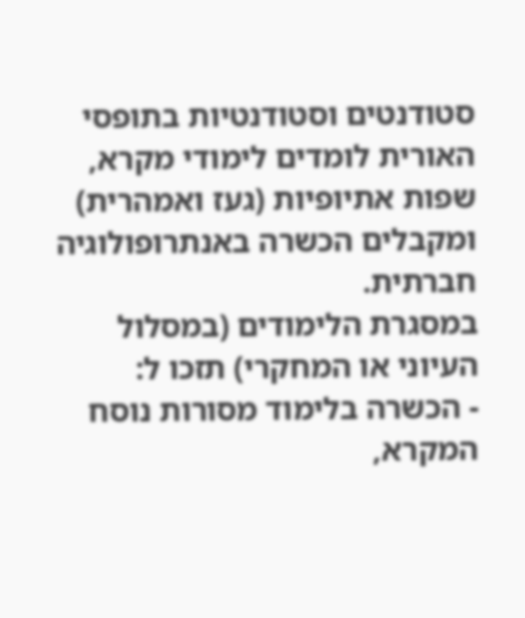סטודנטים וסטודנטיות בתופסי האורית לומדים לימודי מקרא, שפות אתיופיות (געז ואמהרית) ומקבלים הכשרה באנתרופולוגיה חברתית.
במסגרת הלימודים (במסלול העיוני או המחקרי) תזכו ל:
- הכשרה בלימוד מסורות נוסח המקרא,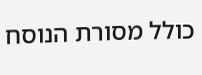כולל מסורת הנוסח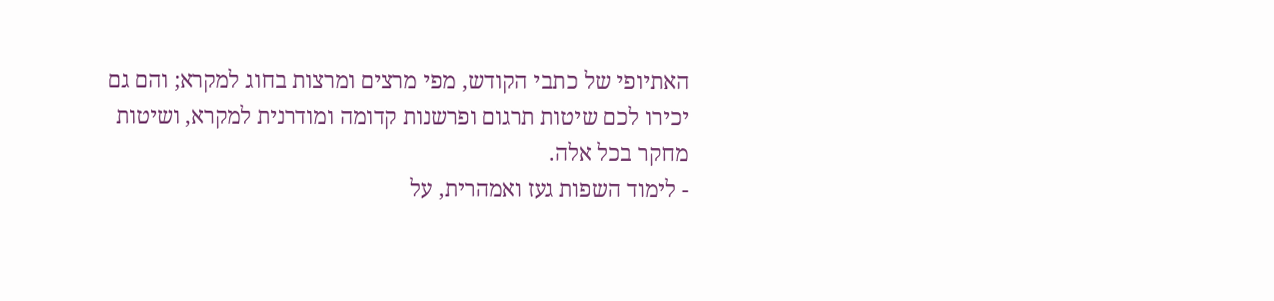האתיופי של כתבי הקודש, מפי מרצים ומרצות בחוג למקרא; והם גם יכירו לכם שיטות תרגום ופרשנות קדומה ומודרנית למקרא, ושיטות מחקר בכל אלה.
- לימוד השפות געז ואמהרית, על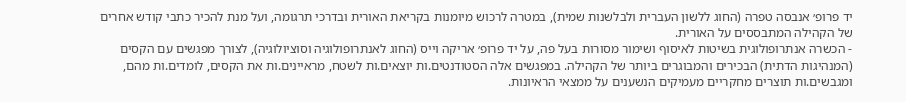יד פרופ׳ אנבסה טפרה (החוג ללשון העברית ולבלשנות שמית), במטרה לרכוש מיומנות בקריאת האורית ובדרכי תרגומה, ועל מנת להכיר כתבי קודש אחרים של הקהילה המתבססים על האורית.
- הכשרה אנתרופולוגית בשיטות לאיסוף ושימור מסורות בעל פה, על יד פרופ׳ אריקה וייס (החוג לאנתרופולוגיה וסוציולוגיה), לצורך מפגשים עם הקסים (המנהיגות הדתית) הבכירים והמבוגרים ביותר של הקהילה. במפגשים אלה הסטודנטים.ות יוצאים.ות לשטח, מראיינים.ות את הקסים, לומדים.ות מהם, ומגבשים.ות תוצרים מחקריים מעמיקים הנשענים על ממצאי הראיונות.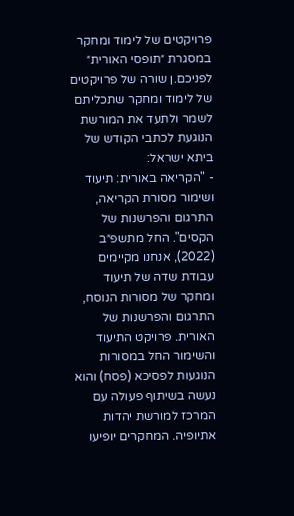פרויקטים של לימוד ומחקר במסגרת ״תופסי האורית״
לפניכם.ן שורה של פרויקטים של לימוד ומחקר שתכליתם לשמר ולתעד את המורשת הנוגעת לכתבי הקודש של ביתא ישראל:
- "הקריאה באורית: תיעוד ושימור מסורת הקריאה, התרגום והפרשנות של הקסים". החל מתשפ״ב (2022), אנחנו מקיימים עבודת שדה של תיעוד ומחקר של מסורות הנוסח, התרגום והפרשנות של האורית. פרויקט התיעוד והשימור החל במסורות הנוגעות לפסיכא (פסח) והוא נעשה בשיתוף פעולה עם המרכז למורשת יהדות אתיופיה. המחקרים יופיעו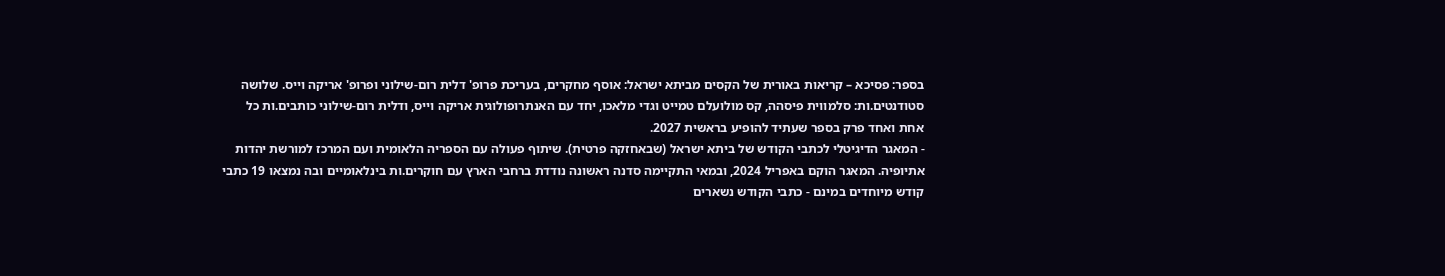בספר: פסיכא – קריאות באורית של הקסים מביתא ישראל: אוסף מחקרים, בעריכת פרופ' דלית רום-שילוני ופרופ' אריקה וייס. שלושה סטודנטים.ות: סלמווית פיסהה, קס מולועלם טמייט וגדי מלאכו, יחד עם האנתרופולוגית אריקה וייס, ודלית רום-שילוני כותבים.ות כל אחת ואחד פרק בספר שעתיד להופיע בראשית 2027.
- המאגר הדיגיטלי לכתבי הקודש של ביתא ישראל (שבאחזקה פרטית). שיתוף פעולה עם הספריה הלאומית ועם המרכז למורשת יהדות אתיופיה. המאגר הוקם באפריל 2024, ובמאי התקיימה סדנה ראשונה נודדת ברחבי הארץ עם חוקרים.ות בינלאומיים ובה נמצאו 19 כתבי קודש מיוחדים במינם - כתבי הקודש נשארים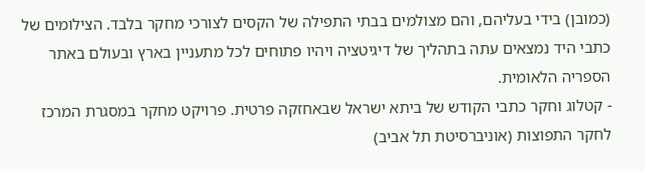(כמובן) בידי בעליהם, והם מצולמים בבתי התפילה של הקסים לצורכי מחקר בלבד. הצילומים של כתבי היד נמצאים עתה בתהליך של דיגיטציה ויהיו פתוחים לכל מתעניין בארץ ובעולם באתר הספריה הלאומית.
- קטלוג וחקר כתבי הקודש של ביתא ישראל שבאחזקה פרטית. פרויקט מחקר במסגרת המרכז לחקר התפוצות (אוניברסיטת תל אביב)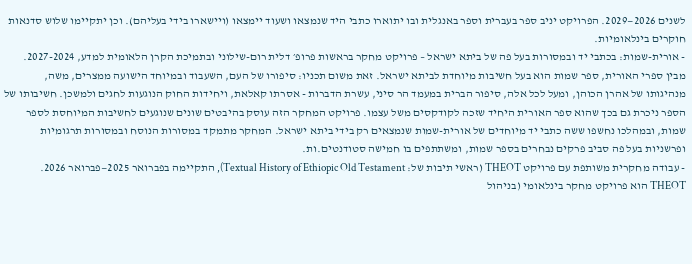לשנים 2026—2029. הפרויקט יניב ספר בעברית וספר באנגלית ובו יתוארו כתבי היד שנמצאו ושעוד יימצאו (ויישארו בידי בעליהם). וכן יתקיימו שלוש סדנאות חוקרים בינלאומיות.
- אורית-שמות: בכתבי יד ובמסורות בעל פה של ביתא ישראל – פרויקט מחקר בראשות פרופ׳ דלית רום-שילוני ובתמיכת הקרן הלאומית למדע, 2027-2024. מבין ספרי האורית, ספר שמות הוא בעל חשיבות מיוחדת לביתא ישראל. זאת משום תכניו: סיפורו של העם, השעבוד ובמיוחד הישועה ממצרים, משה, מנהיגותו של אהרן הכוהן, ומעל לכל אלה, סיפור הברית במעמד הר סיני, עשרת הדברות - אסרתו קאלאת, ויחידות החוק הנוגעות לחגים ולמשכן. חשיבותו של הספר ניכרת גם בכך שהוא ספר האורית היחיד שזכה לקודקסים משל עצמו. פרויקט המחקר הזה עוסק בהיבטים שונים שנוגעים לחשיבות המיוחסת לספר שמות, ובמהלכו נחשפו ששה כתבי יד מיוחדים של אורית-שמות שנמצאים רק בידי ביתא ישראל. המחקר מתמקד במסורות הנוסח ובמסורות תרגומיות ופרשניות בעל פה סביב פרקים נבחרים בספר שמות, ומשתתפים בו חמישה סטודנטים.ות.
- עבודה מחקרית משותפת עם פרויקט THEOT (ראשי תיבות של: Textual History of Ethiopic Old Testament), התקיימה בפברואר 2025—פברואר 2026. THEOT הוא פרויקט מחקר בינלאומי (בניהול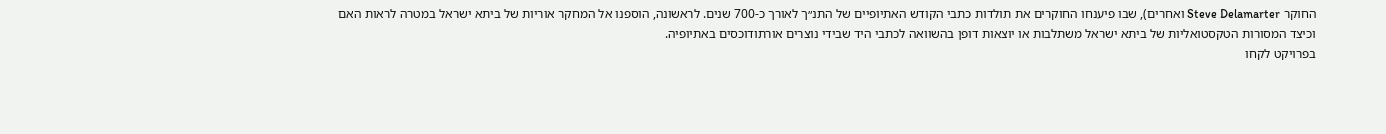החוקר Steve Delamarter ואחרים), שבו פיענחו החוקרים את תולדות כתבי הקודש האתיופיים של התנ״ך לאורך כ-700 שנים. לראשונה, הוספנו אל המחקר אוריות של ביתא ישראל במטרה לראות האם וכיצד המסורות הטקסטואליות של ביתא ישראל משתלבות או יוצאות דופן בהשוואה לכתבי היד שבידי נוצרים אורתודוכסים באתיופיה.
בפרויקט לקחו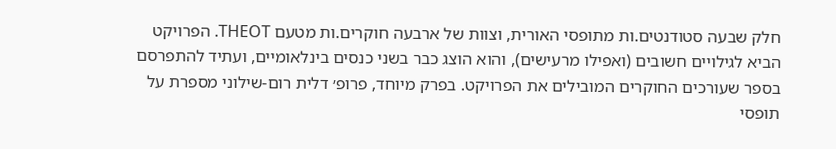חלק שבעה סטודנטים.ות מתופסי האורית, וצוות של ארבעה חוקרים.ות מטעם THEOT. הפרויקט הביא לגילויים חשובים (ואפילו מרעישים), והוא הוצג כבר בשני כנסים בינלאומיים, ועתיד להתפרסם בספר שעורכים החוקרים המובילים את הפרויקט. בפרק מיוחד, פרופ׳ דלית רום-שילוני מספרת על תופסי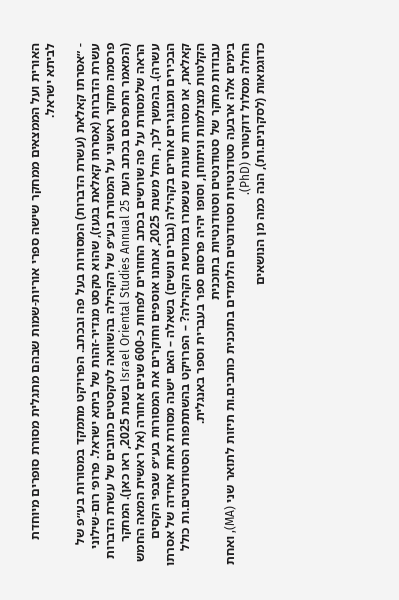האורית ועל הממצאים ממחקר שישה ספרי אוריות-שמות שבהם מתגלית מסורת סופרים מיוחדת לביתא ישראל.

- ״אסרתו קאלאת (עשרת הדברות) המסורות בעל פה ובכתב. הפרויקט מתמקד במסורות בע״פ של עשרת הדברות (אסרתו קאלאת בגעז), שהוא טקסט מגדיר-זהות של ביתא ישראל. פרופ׳ רום-שילוני פרסמה מחקר ראשוני על המסורת בע״פ של הקהילה בהשוואה לטקסטים כתובים של עשרת הדברות (המאמר התפרסם בכתב העת Israel Oriental Studies Annual 25 בשנת 2025, ראו כאן). המחקר הראה שלמסורת על פה שורשים בכתב החוזרים לפחות כ-600 שנים אחורה (אל ראשית המאה החמש עשרה). בהמשך לכך, החל משנת 2025, אנחנו אוספים וחוקרים את המסורות בע״פ שבפי הקסים הבכירים ומבוגרים אחרים בקהילה (גברים ונשים) בשאלה – האם ישנה מסורת אחת אחידה של אסרתו קאלאת, או מסורות שונות שנשמרו במורשת הקהילה? – הפרויקט בהשתתפות הסטודנטים.ות כולל הקלטות מצולמות וניתוחן, וסופו יהיה פרסום ספר בעברית וספר באנגלית.
עבודות מחקר של סטודנטים וסטודנטיות בתוכנית
בימים אלה ארבעה סטודנטיות וסטודנטים הלומדים בתוכנית כותבים.ות תיזות לתואר שני (MA), ואחת החלה מסלול דוקטורט (PhD).
כדוגמאות (לסקרנים.ות), הנה כמה מן הנושאים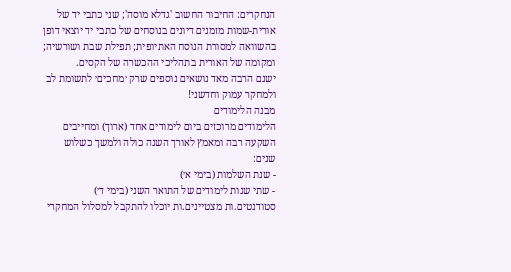הנחקרים: החיבור החשוב 'גדלא מוסה'; שני כתבי יד של אורית-שמות מזמנים דיונים בנוסחים של כתבי יד יוצאי דופן בהשוואה למסורת הנוסח האתיופית; תפילת שבת ושורשיה; ומקומה של האורית בתהליכי ההכשרה של הקסים.
ישנם הרבה מאד נושאים נוספים שרק ׳מחכים׳ לתשומת לב ולמחקר עמוק וחדשני!
מבנה הלימודים
הלימודים מרוכזים ביום לימודים אחד (ארוך) ומחייבים השקעה רבה ומאמץ לאורך השנה כולה ולמשך כשלוש שנים:
- שנת השלמות (בימי א׳)
- שתי שנות לימודים של התואר השני (בימי ד׳)
סטודנטים.ות מצטיינים.ות יוכלו להתקבל למסלול המחקרי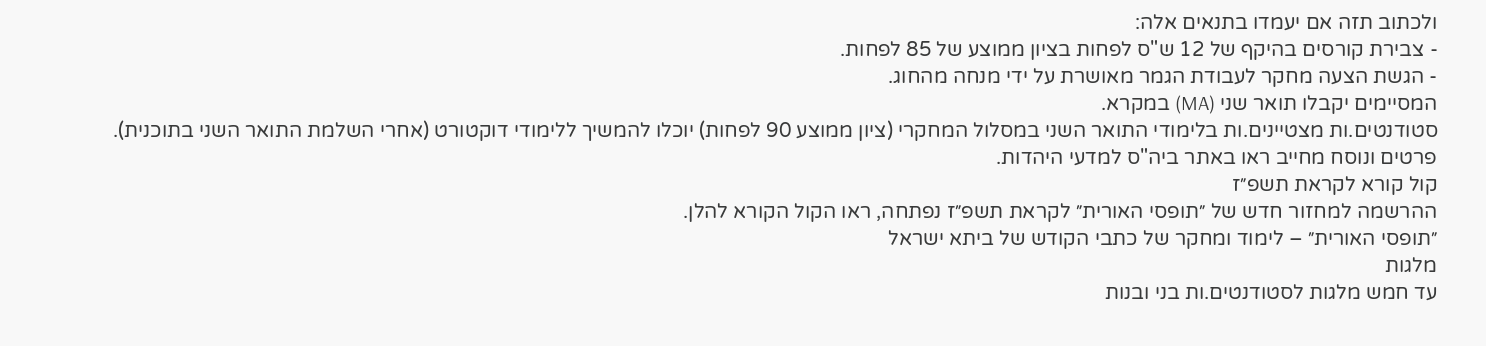ולכתוב תזה אם יעמדו בתנאים אלה:
- צבירת קורסים בהיקף של 12 ש"ס לפחות בציון ממוצע של 85 לפחות.
- הגשת הצעה מחקר לעבודת הגמר מאושרת על ידי מנחה מהחוג.
המסיימים יקבלו תואר שני (MA) במקרא.
סטודנטים.ות מצטיינים.ות בלימודי התואר השני במסלול המחקרי (ציון ממוצע 90 לפחות) יוכלו להמשיך ללימודי דוקטורט (אחרי השלמת התואר השני בתוכנית).
פרטים ונוסח מחייב ראו באתר ביה"ס למדעי היהדות.
קול קורא לקראת תשפ״ז
ההרשמה למחזור חדש של ״תופסי האורית״ לקראת תשפ״ז נפתחה, ראו הקול הקורא להלן.
״תופסי האורית״ – לימוד ומחקר של כתבי הקודש של ביתא ישראל
מלגות
עד חמש מלגות לסטודנטים.ות בני ובנות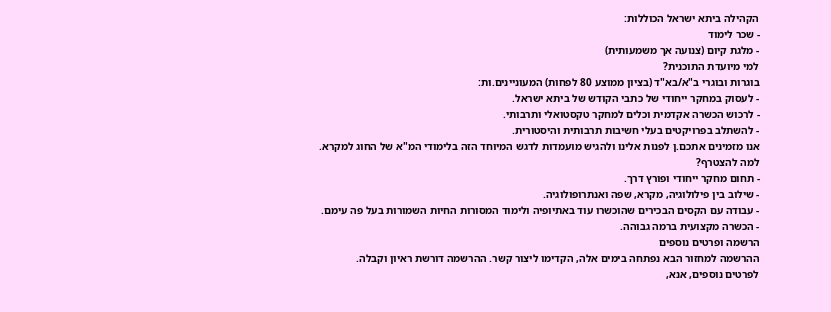הקהילה ביתא ישראל הכוללות:
- שכר לימוד
- מלגת קיום (צנועה אך משמעותית)
למי מיועדת התוכנית?
בוגרות ובוגרי ב"א/בא"ד (בציון ממוצע 80 לפחות) המעוניינים.ות:
- לעסוק במחקר ייחודי של כתבי הקודש של ביתא ישראל.
- לרכוש הכשרה אקדמית וכלים למחקר טקסטואלי ותרבותי.
- להשתלב בפרויקטים בעלי חשיבות תרבותית והיסטורית.
אנו מזמינים אתכם.ן לפנות אלינו ולהגיש מועמדות לדגש המיוחד הזה בלימודי המ"א של החוג למקרא.
למה להצטרף?
- תחום מחקר ייחודי ופורץ דרך.
- שילוב בין פילולוגיה, מקרא, שפה ואנתרופולוגיה.
- עבודה עם הקסים הבכירים שהוכשרו עוד באתיופיה ולימוד המסורות החיות השמורות בעל פה עימם.
- הכשרה מקצועית ברמה גבוהה.
הרשמה ופרטים נוספים
ההרשמה למחזור הבא נפתחה בימים אלה, הקדימו ליצור קשר. ההרשמה דורשת ראיון וקבלה.
לפרטים נוספים, אנא,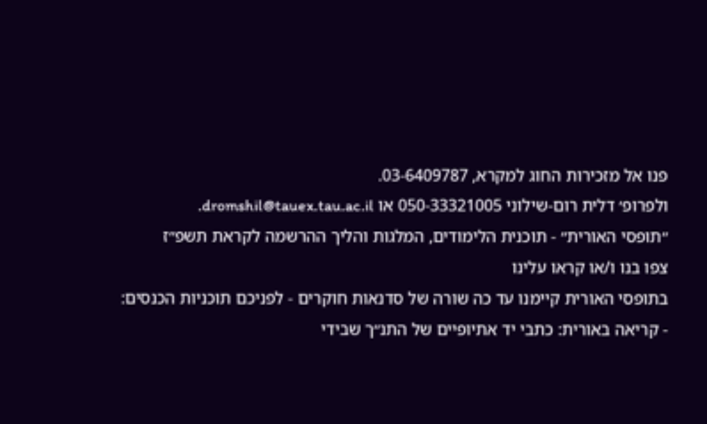פנו אל מזכירות החוג למקרא, 03-6409787.
ולפרופ׳ דלית רום-שילוני 050-33321005 או dromshil@tauex.tau.ac.il.
״תופסי האורית״ - תוכנית הלימודים, המלגות והליך ההרשמה לקראת תשפ״ז
צפו בנו ו/או קראו עלינו
בתופסי האורית קיימנו עד כה שורה של סדנאות חוקרים - לפניכם תוכניות הכנסים:
- קריאה באורית: כתבי יד אתיופיים של התנ״ך שבידי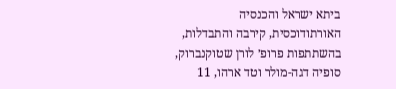ביתא ישראל והכנסיה האורתודוכסית, קירבה והתבדלות, בהשתתפות פרופ׳ לורן שטוקנברוק, סופיה דגה-מולר וטד ארהו, 11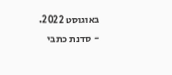באוגוסט 2022.
- סדנת כתבי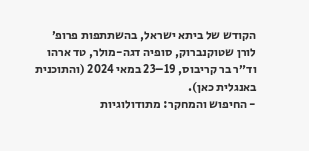הקודש של ביתא ישראל, בהשתתפות פרופ׳ לורן שטוקנברוק, סופיה דגה-מולר, טד ארהו וד״ר בר קריבוס, 19–23 במאי 2024 (והתוכנית באנגלית כאן).
- החיפוש והמחקר: מתודולוגיות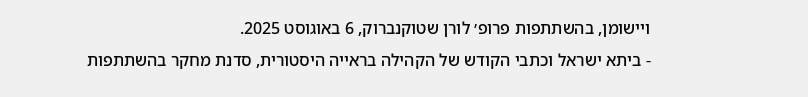ויישומן, בהשתתפות פרופ׳ לורן שטוקנברוק, 6 באוגוסט 2025.
- ביתא ישראל וכתבי הקודש של הקהילה בראייה היסטורית, סדנת מחקר בהשתתפות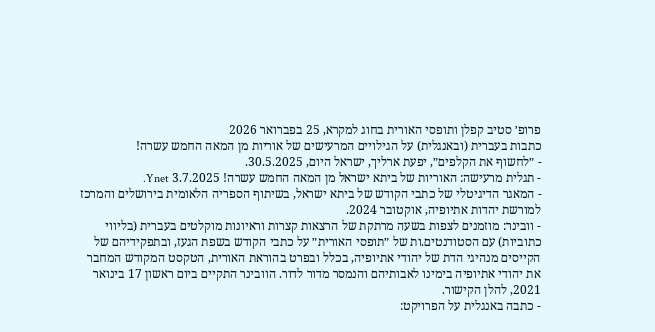פרופ׳ סטיב קפלן ותופסי האורית בחוג למקרא, 25 בפברואר 2026
כתבות בעברית (ובאנגלית) על הגילויים המרעישים של אוריות מן המאה החמש עשרה!
- ״לחשוף את הקלפים״, יפעת ארליך, ישראל היום, 30.5.2025.
- תגלית מרעישה: האוריות של ביתא ישראל מן המאה החמש עשרה! 3.7.2025 Ynet.
- המאגר הדיגיטלי של כתבי הקודש של ביתא ישראל, בשיתוף הספריה הלאומית בירושלים והמרכז למורשת יהדות אתיופיה, אוקטובר 2024.
- וובינר: מוזמנים לצפות בשעה מרתקת של הרצאות קצרות וראיונות מוקלטים בעברית (בליווי כתוביות) עם הסטודנטים.ות של ״תופסי האורית״ על כתבי הקודש בשפת הגעז, ובתפקידיהם של הקייסים מנהיגי הדת של יהודי אתיופיה, בכלל ובפרט בהוראת האורית, הטקסט המקודש המחבר את יהודי אתיופיה בימינו לאבותיהם והנמסר מדור לדור. הוובינר התקיים ביום ראשון 17 בינואר 2021, להלן הקישור.
- כתבה באנגלית על הפרויקט: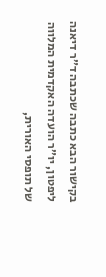בקישור הבא כתבה שכתבה ד״ר דיאנה ליפטון, יו״ר הועדה האקדמית המלווה של תופסי האורית,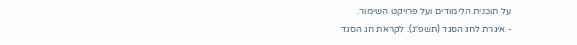על תוכנית הלימודים ועל פרויקט השימור.
- איגרת לחג הסגד (תשפ״ג): לקראת חג הסגד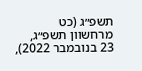תשפ״ג (כט מרחשוון תשפ״ג, 23 בנובמבר 2022),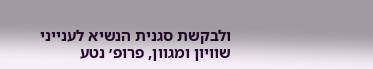ולבקשת סגנית הנשיא לענייני שוויון ומגוון, פרופ׳ נטע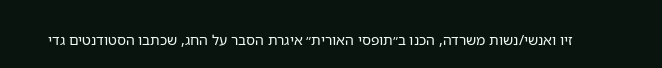זיו ואנשי/נשות משרדה, הכנו ב״תופסי האורית״ איגרת הסבר על החג, שכתבו הסטודנטים גדי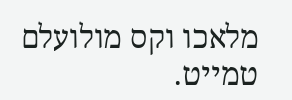מלאכו וקס מולועלם טמייט.